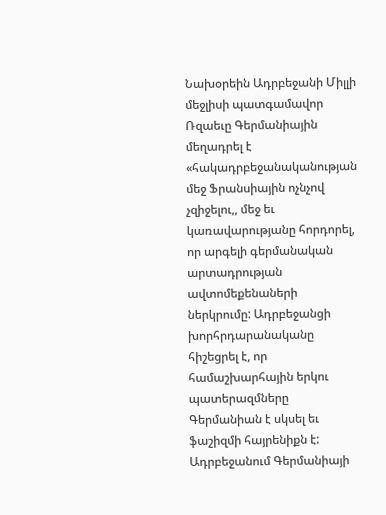Նախօրեին Ադրբեջանի Միլլի մեջլիսի պատգամավոր Ռզաեւը Գերմանիային մեղադրել է «հակադրբեջանականության մեջ Ֆրանսիային ոչնչով չզիջելու,, մեջ եւ կառավարությանը հորդորել, որ արգելի գերմանական արտադրության ավտոմեքենաների ներկրումը: Ադրբեջանցի խորհրդարանականը հիշեցրել է, որ համաշխարհային երկու պատերազմները Գերմանիան է սկսել եւ ֆաշիզմի հայրենիքն է: Ադրբեջանում Գերմանիայի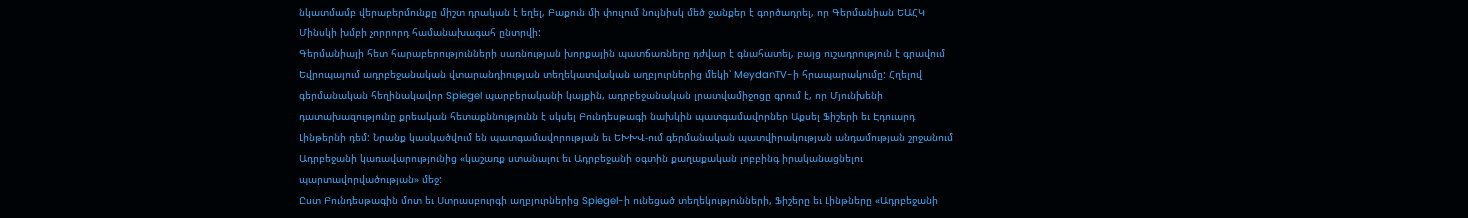նկատմամբ վերաբերմունքը միշտ դրական է եղել, Բաքուն մի փուլում նույնիսկ մեծ ջանքեր է գործադրել, որ Գերմանիան ԵԱՀԿ Մինսկի խմբի չորրորդ համանախագահ ընտրվի:
Գերմանիայի հետ հարաբերությունների սառնության խորքային պատճառները դժվար է գնահատել, բայց ուշադրություն է գրավում Եվրոպայում ադրբեջանական վտարանդիության տեղեկատվական աղբյուրներից մեկի՝ MeydanTV-ի հրապարակումը: Հղելով գերմանական հեղինակավոր Spiegel պարբերականի կայքին, ադրբեջանական լրատվամիջոցը գրում է, որ Մյունխենի դատախազությունը քրեական հետաքննությունն է սկսել Բունդեսթագի նախկին պատգամավորներ Աքսել Ֆիշերի եւ Էդուարդ Լինթերնի դեմ: Նրանք կասկածվում են պատգամավորության եւ ԵԽԽՎ-ում գերմանական պատվիրակության անդամության շրջանում Ադրբեջանի կառավարությունից «կաշառք ստանալու եւ Ադրբեջանի օգտին քաղաքական լոբբինգ իրականացնելու պարտավորվածության» մեջ:
Ըստ Բունդեսթագին մոտ եւ Ստրասբուրգի աղբյուրներից Spiegel-ի ունեցած տեղեկությունների, Ֆիշերը եւ Լինթները «Ադրբեջանի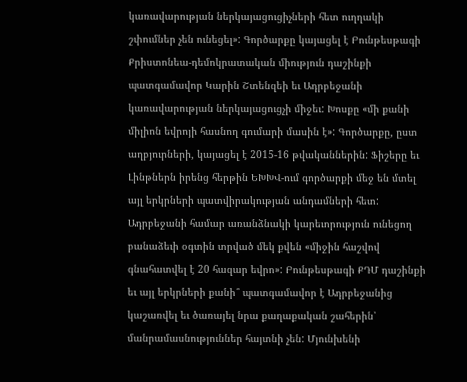կառավարության ներկայացուցիչների հետ ուղղակի շփումներ չեն ունեցել»: Գործարքը կայացել է Բունթեսթագի Քրիստոնեա-դեմոկրատական միություն դաշինքի պատգամավոր Կարին Շտենզեի եւ Ադրբեջանի կառավարության ներկայացուցչի միջեւ: Խոսքը «մի քանի միլիոն եվրոյի հասնող գումարի մասին է»: Գործարքը, ըստ աղբյուրների, կայացել է 2015-16 թվականներին: Ֆիշերը եւ Լինթներն իրենց հերթին ԵԽԽՎ-ում գործարքի մեջ են մտել այլ երկրների պատվիրակության անդամների հետ:
Ադրբեջանի համար առանձնակի կարեւորություն ունեցող բանաձեւի օգտին տրված մեկ քվեն «միջին հաշվով գնահատվել է 20 հազար եվրո»: Բունթեսթագի ՔԴՄ դաշինքի եւ այլ երկրների քանի՞ պատգամավոր է Ադրբեջանից կաշառվել եւ ծառայել նրա քաղաքական շահերին՝ մանրամասնություններ հայտնի չեն: Մյունխենի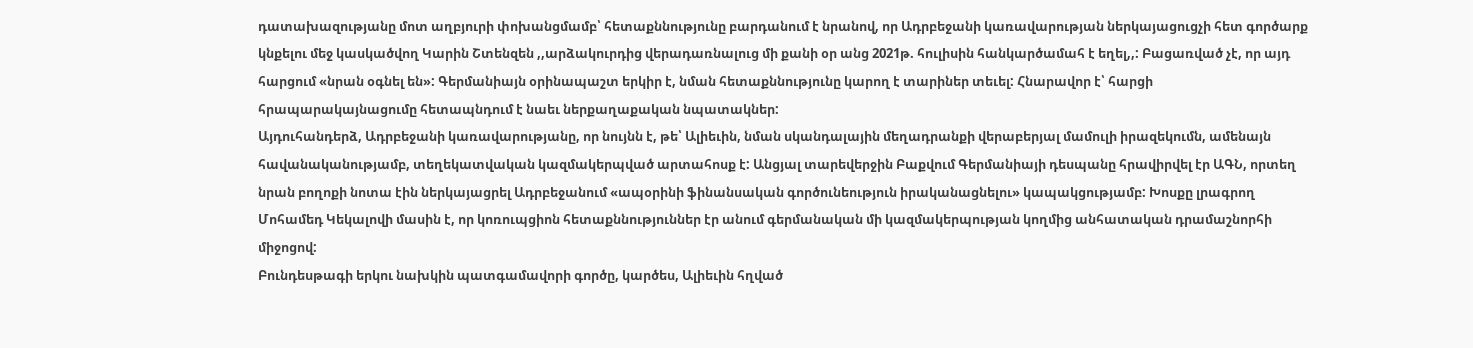դատախազությանը մոտ աղբյուրի փոխանցմամբ՝ հետաքննությունը բարդանում է նրանով, որ Ադրբեջանի կառավարության ներկայացուցչի հետ գործարք կնքելու մեջ կասկածվող Կարին Շտենզեն ,,արձակուրդից վերադառնալուց մի քանի օր անց 2021թ. հուլիսին հանկարծամահ է եղել,,: Բացառված չէ, որ այդ հարցում «նրան օգնել են»: Գերմանիայն օրինապաշտ երկիր է, նման հետաքննությունը կարող է տարիներ տեւել: Հնարավոր է՝ հարցի հրապարակայնացումը հետապնդում է նաեւ ներքաղաքական նպատակներ:
Այդուհանդերձ, Ադրբեջանի կառավարությանը, որ նույնն է, թե՝ Ալիեւին, նման սկանդալային մեղադրանքի վերաբերյալ մամուլի իրազեկումն, ամենայն հավանականությամբ, տեղեկատվական կազմակերպված արտահոսք է: Անցյալ տարեվերջին Բաքվում Գերմանիայի դեսպանը հրավիրվել էր ԱԳՆ, որտեղ նրան բողոքի նոտա էին ներկայացրել Ադրբեջանում «ապօրինի ֆինանսական գործունեություն իրականացնելու» կապակցությամբ: Խոսքը լրագրող Մոհամեդ Կեկալովի մասին է, որ կոռուպցիոն հետաքննություններ էր անում գերմանական մի կազմակերպության կողմից անհատական դրամաշնորհի միջոցով:
Բունդեսթագի երկու նախկին պատգամավորի գործը, կարծես, Ալիեւին հղված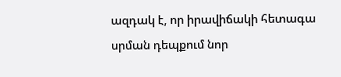ազդակ է, որ իրավիճակի հետագա սրման դեպքում նոր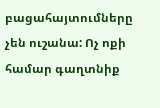բացահայտումները չեն ուշանա: Ոչ ոքի համար գաղտնիք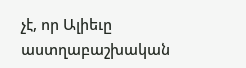չէ, որ Ալիեւը աստղաբաշխական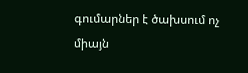գումարներ է ծախսում ոչ միայն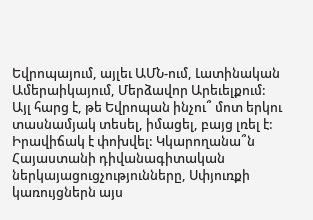Եվրոպայում, այլեւ ԱՄՆ-ում, Լատինական Ամերաիկայում, Մերձավոր Արեւելքում: Այլ հարց է, թե Եվրոպան ինչու՞ մոտ երկու տասնամյակ տեսել, իմացել, բայց լռել է: Իրավիճակ է փոխվել: Կկարողանա՞ն Հայաստանի դիվանագիտական ներկայացուցչությունները, Սփյուռքի կառույցներն այս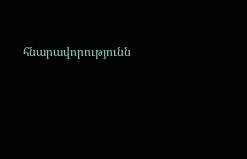հնարավորությունն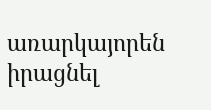առարկայորեն իրացնել